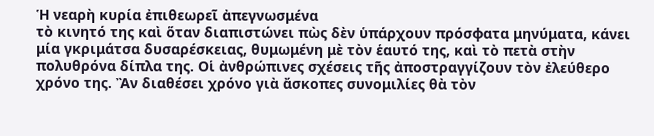Ἡ νεαρὴ κυρία ἐπιθεωρεῖ ἀπεγνωσμένα
τὸ κινητό της καὶ ὅταν διαπιστώνει πὼς δὲν ὑπάρχουν πρόσφατα μηνύματα, κάνει
μία γκριμάτσα δυσαρέσκειας, θυμωμένη μὲ τὸν ἑαυτό της, καὶ τὸ πετὰ στὴν
πολυθρόνα δίπλα της. Οἱ ἀνθρώπινες σχέσεις τῆς ἀποστραγγίζουν τὸν ἐλεύθερο
χρόνο της. Ἂν διαθέσει χρόνο γιὰ ἄσκοπες συνομιλίες θὰ τὸν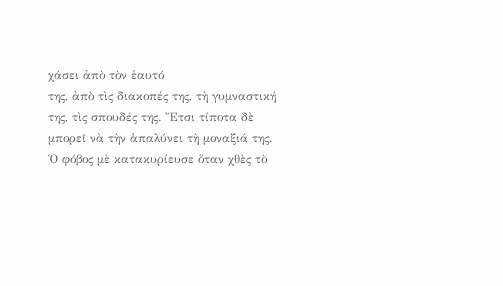χάσει ἀπὸ τὸν ἑαυτό
της, ἀπὸ τὶς διακοπές της, τὴ γυμναστική της, τὶς σπουδές της. Ἔτσι τίποτα δὲ
μπορεῖ νὰ τὴν ἁπαλύνει τὴ μοναξιά της.
Ὁ φόβος μὲ κατακυρίευσε ὅταν χθὲς τὸ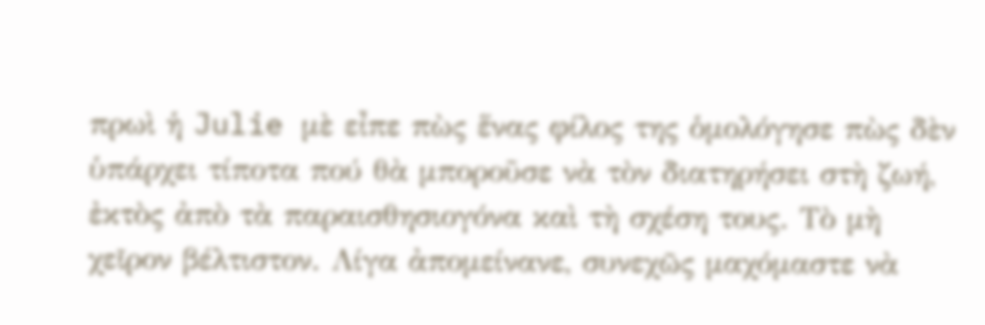πρωὶ ἡ Julie μὲ εἶπε πὼς ἕνας φίλος της ὁμολόγησε πὼς δὲν ὑπάρχει τίποτα πού θὰ μποροῦσε νὰ τὸν διατηρήσει στὴ ζωή, ἐκτὸς ἀπὸ τὰ παραισθησιογόνα καὶ τὴ σχέση τους. Τὸ μὴ χεῖρον βέλτιστον. Λίγα ἀπομείνανε, συνεχῶς μαχόμαστε νὰ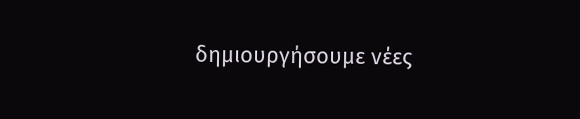δημιουργήσουμε νέες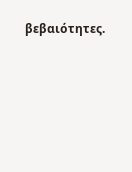βεβαιότητες.